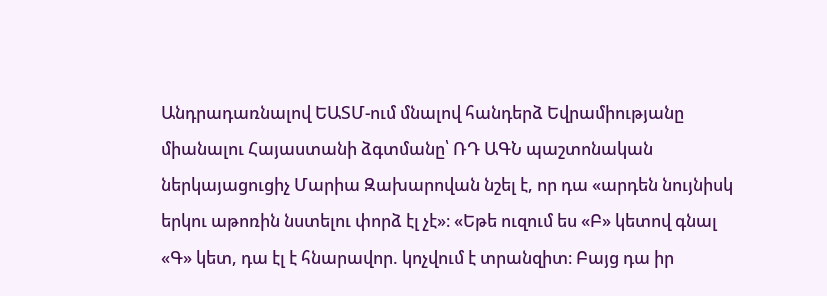Անդրադառնալով ԵԱՏՄ-ում մնալով հանդերձ Եվրամիությանը միանալու Հայաստանի ձգտմանը՝ ՌԴ ԱԳՆ պաշտոնական ներկայացուցիչ Մարիա Զախարովան նշել է, որ դա «արդեն նույնիսկ երկու աթոռին նստելու փորձ էլ չէ»։ «Եթե ուզում ես «Բ» կետով գնալ «Գ» կետ, դա էլ է հնարավոր. կոչվում է տրանզիտ։ Բայց դա իր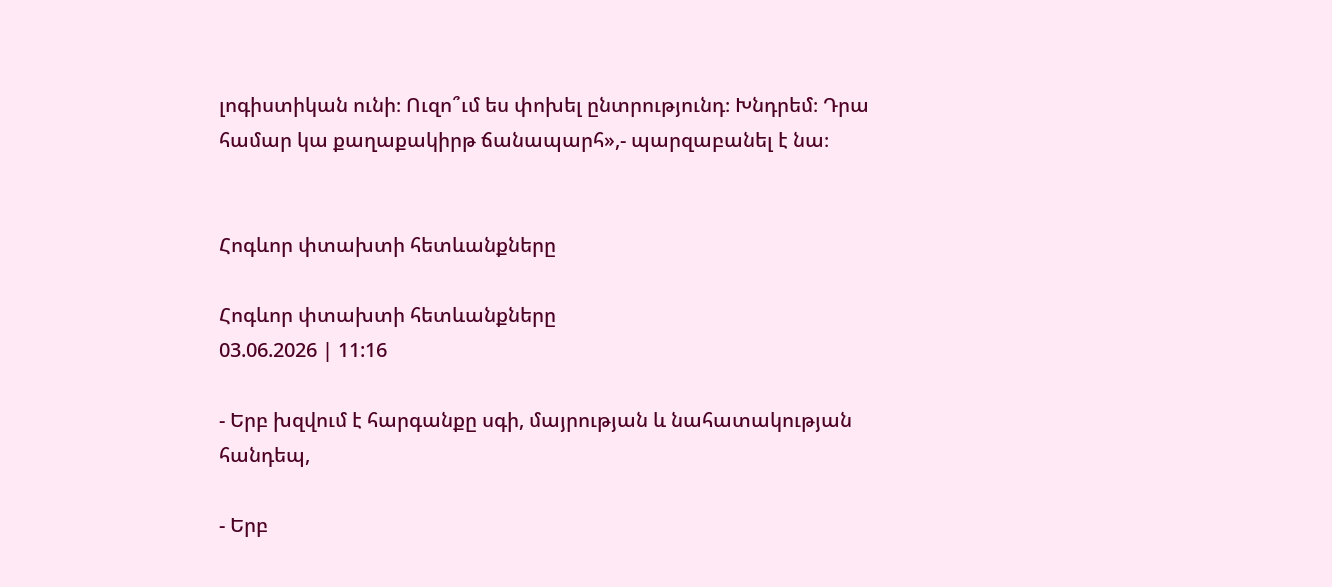լոգիստիկան ունի։ Ուզո՞ւմ ես փոխել ընտրությունդ։ Խնդրեմ։ Դրա համար կա քաղաքակիրթ ճանապարհ»,- պարզաբանել է նա։


Հոգևոր փտախտի հետևանքները

Հոգևոր փտախտի հետևանքները
03.06.2026 | 11:16

- Երբ խզվում է հարգանքը սգի, մայրության և նահատակության հանդեպ,

- Երբ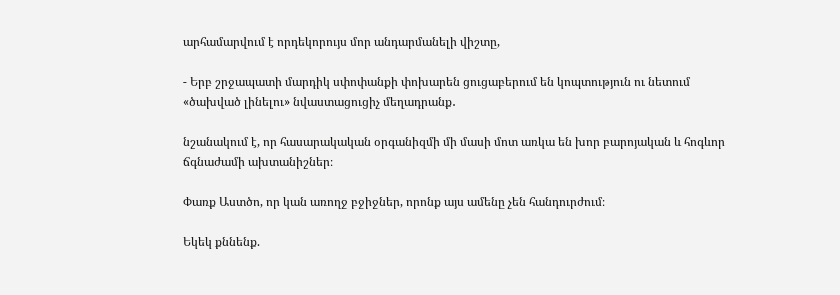արհամարվում է որդեկորույս մոր անդարմանելի վիշտը,

- Երբ շրջապատի մարդիկ սփոփանքի փոխարեն ցուցաբերում են կոպտություն ու նետում «ծախված լինելու» նվաստացուցիչ մեղադրանք․

նշանակում է, որ հասարակական օրգանիզմի մի մասի մոտ առկա են խոր բարոյական և հոգևոր ճգնաժամի ախտանիշներ։

Փառք Աստծո, որ կան առողջ բջիջներ, որոնք այս ամենը չեն հանդուրժում։

Եկեկ քննենք.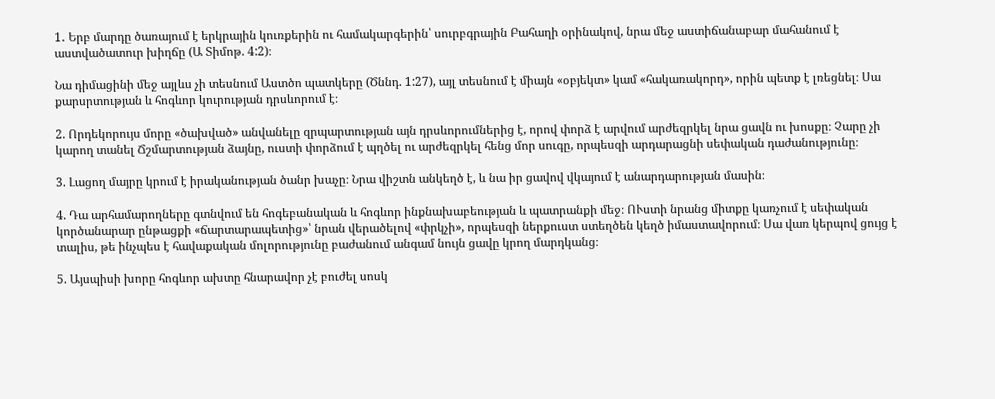1․ Երբ մարդը ծառայում է երկրային կուռքերին ու համակարգերին՝ սուրբգրային Բահաղի օրինակով, նրա մեջ աստիճանաբար մահանում է աստվածատուր խիղճը (Ա Տիմոթ. 4:2)։

Նա դիմացինի մեջ այլևս չի տեսնում Աստծո պատկերը (Ծննդ. 1:27), այլ տեսնում է միայն «օբյեկտ» կամ «հակառակորդ», որին պետք է լռեցնել։ Սա քարսրտության և հոգևոր կուրության դրսևորում է։

2. Որդեկորույս մորը «ծախված» անվանելը զրպարտության այն դրսևորումներից է, որով փորձ է արվում արժեզրկել նրա ցավն ու խոսքը։ Չարը չի կարող տանել Ճշմարտության ձայնը, ուստի փորձում է պղծել ու արժեզրկել հենց մոր սուգը, որպեսզի արդարացնի սեփական դաժանությունը։

3. Լացող մայրը կրում է իրականության ծանր խաչը։ Նրա վիշտն անկեղծ է, և նա իր ցավով վկայում է անարդարության մասին։

4. Դա արհամարողները գտնվում են հոգեբանական և հոգևոր ինքնախաբեության և պատրանքի մեջ։ ՈՒստի նրանց միտքը կառչում է սեփական կործանարար ընթացքի «ճարտարապետից»՝ նրան վերածելով «փրկչի», որպեսզի ներքուստ ստեղծեն կեղծ իմաստավորում։ Սա վառ կերպով ցույց է տալիս, թե ինչպես է հավաքական մոլորությունը բաժանում անգամ նույն ցավը կրող մարդկանց։

5. Այսպիսի խորը հոգևոր ախտը հնարավոր չէ բուժել սոսկ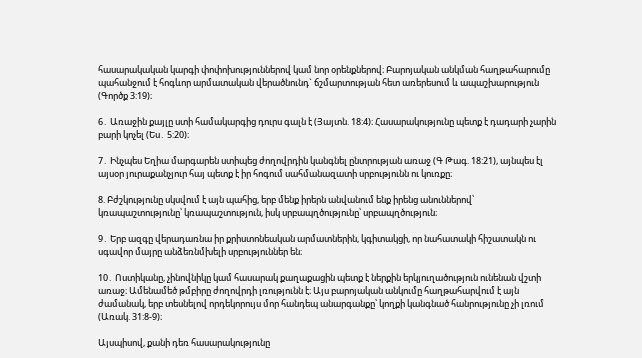հասարակական կարգի փոփոխություններով կամ նոր օրենքներով։ Բարոյական անկման հաղթահարումը պահանջում է հոգևոր արմատական վերածնունդ` ճշմարտության հետ առերեսում և ապաշխարություն (Գործք 3:19)։

6․ Առաջին քայլը ստի համակարգից դուրս գալն է (Յայտն. 18:4)։ Հասարակությունը պետք է դադարի չարին բարի կոչել (Ես․ 5:20)։

7․ Ինչպես Եղիա մարգարեն ստիպեց ժողովրդին կանգնել ընտրության առաջ (Գ Թագ. 18:21), այնպես էլ այսօր յուրաքանչյուր հայ պետք է իր հոգում սահմանազատի սրբությունն ու կուռքը։

8. Բժշկությունը սկսվում է այն պահից, երբ մենք իրերն անվանում ենք իրենց անուններով՝ կռապաշտությունը՝ կռապաշտություն, իսկ սրբապղծությունը՝ սրբապղծություն։

9․ Երբ ազգը վերադառնա իր քրիստոնեական արմատներին, կգիտակցի, որ նահատակի հիշատակն ու սգավոր մայրը անձեռնմխելի սրբություններ են։

10․ Ոստիկանը, չինովնիկը կամ հասարակ քաղաքացին պետք է ներքին երկյուղածություն ունենան վշտի առաջ։ Ամենամեծ թմբիրը ժողովրդի լռությունն է։ Այս բարոյական անկումը հաղթահարվում է այն ժամանակ, երբ տեսնելով որդեկորույս մոր հանդեպ անարգանքը՝ կողքի կանգնած հանրությունը չի լռում (Առակ. 31:8-9)։

Այսպիսով, քանի դեռ հասարակությունը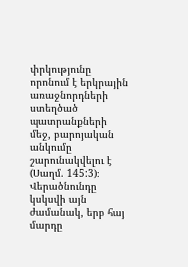փրկությունը որոնում է երկրային առաջնորդների ստեղծած պատրանքների մեջ, բարոյական անկումը շարունակվելու է (Սաղմ. 145:3)։ Վերածնունդը կսկսվի այն ժամանակ, երբ հայ մարդը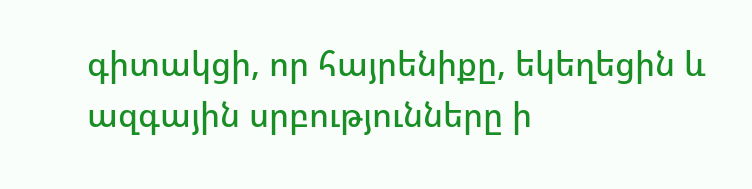գիտակցի, որ հայրենիքը, եկեղեցին և ազգային սրբությունները ի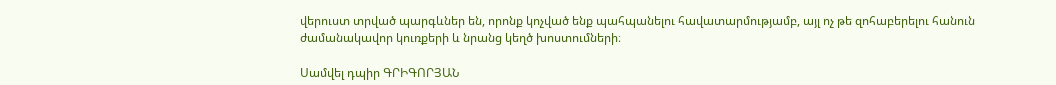վերուստ տրված պարգևներ են, որոնք կոչված ենք պահպանելու հավատարմությամբ, այլ ոչ թե զոհաբերելու հանուն ժամանակավոր կուռքերի և նրանց կեղծ խոստումների։

Սամվել դպիր ԳՐԻԳՈՐՅԱՆ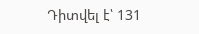Դիտվել է՝ 131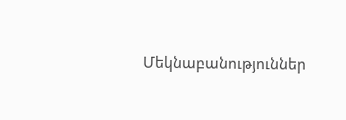Մեկնաբանություններ